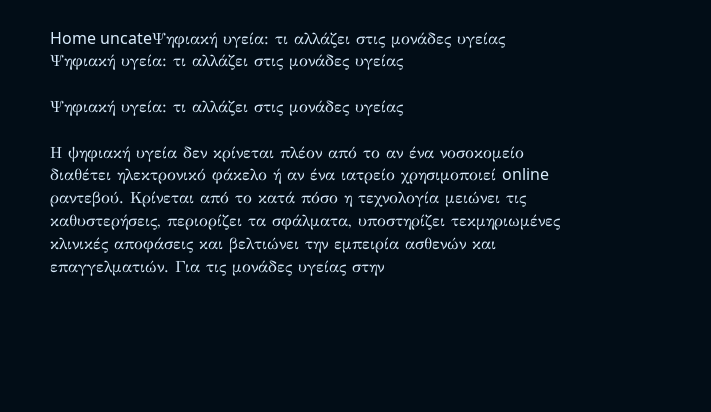Home uncateΨηφιακή υγεία: τι αλλάζει στις μονάδες υγείας
Ψηφιακή υγεία: τι αλλάζει στις μονάδες υγείας

Ψηφιακή υγεία: τι αλλάζει στις μονάδες υγείας

Η ψηφιακή υγεία δεν κρίνεται πλέον από το αν ένα νοσοκομείο διαθέτει ηλεκτρονικό φάκελο ή αν ένα ιατρείο χρησιμοποιεί online ραντεβού. Κρίνεται από το κατά πόσο η τεχνολογία μειώνει τις καθυστερήσεις, περιορίζει τα σφάλματα, υποστηρίζει τεκμηριωμένες κλινικές αποφάσεις και βελτιώνει την εμπειρία ασθενών και επαγγελματιών. Για τις μονάδες υγείας στην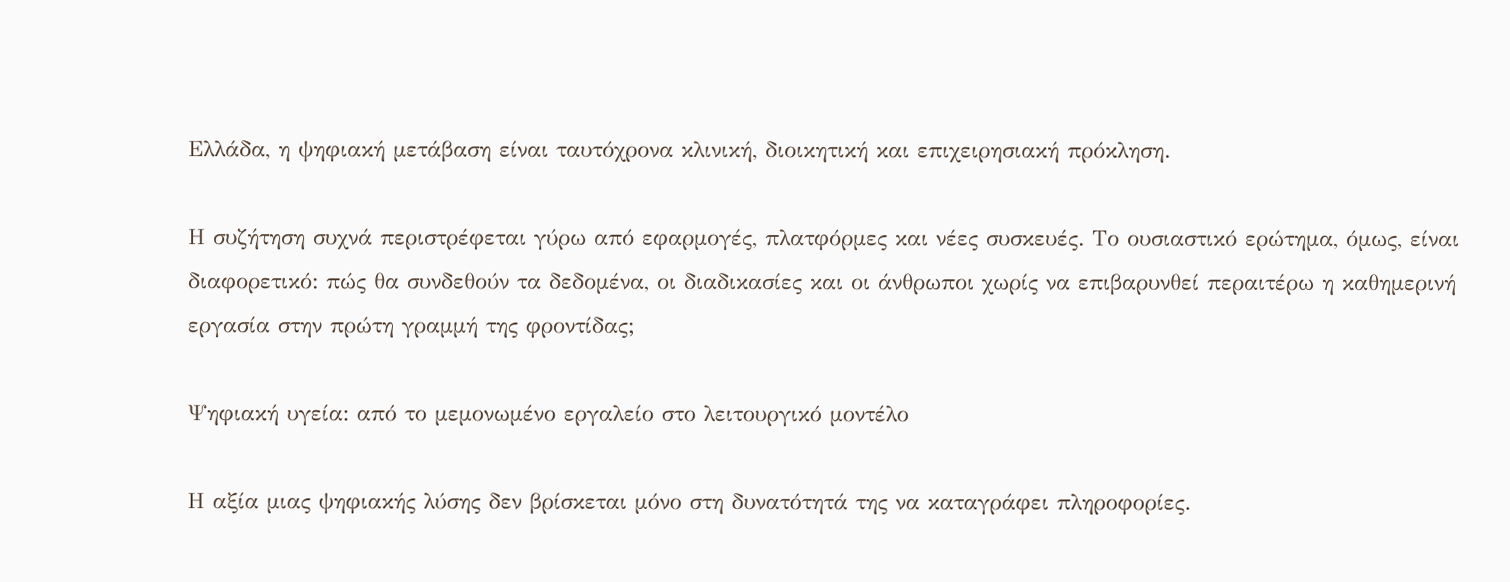Ελλάδα, η ψηφιακή μετάβαση είναι ταυτόχρονα κλινική, διοικητική και επιχειρησιακή πρόκληση.

Η συζήτηση συχνά περιστρέφεται γύρω από εφαρμογές, πλατφόρμες και νέες συσκευές. Το ουσιαστικό ερώτημα, όμως, είναι διαφορετικό: πώς θα συνδεθούν τα δεδομένα, οι διαδικασίες και οι άνθρωποι χωρίς να επιβαρυνθεί περαιτέρω η καθημερινή εργασία στην πρώτη γραμμή της φροντίδας;

Ψηφιακή υγεία: από το μεμονωμένο εργαλείο στο λειτουργικό μοντέλο

Η αξία μιας ψηφιακής λύσης δεν βρίσκεται μόνο στη δυνατότητά της να καταγράφει πληροφορίες.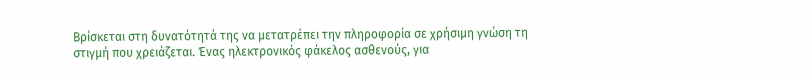Βρίσκεται στη δυνατότητά της να μετατρέπει την πληροφορία σε χρήσιμη γνώση τη στιγμή που χρειάζεται. Ένας ηλεκτρονικός φάκελος ασθενούς, για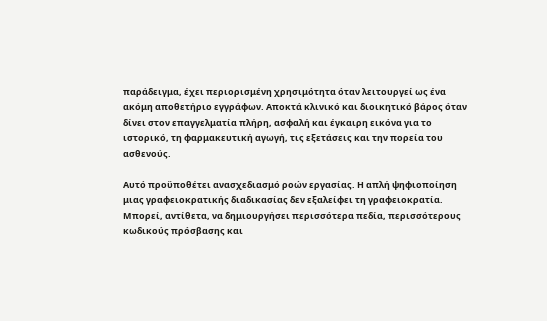παράδειγμα, έχει περιορισμένη χρησιμότητα όταν λειτουργεί ως ένα ακόμη αποθετήριο εγγράφων. Αποκτά κλινικό και διοικητικό βάρος όταν δίνει στον επαγγελματία πλήρη, ασφαλή και έγκαιρη εικόνα για το ιστορικό, τη φαρμακευτική αγωγή, τις εξετάσεις και την πορεία του ασθενούς.

Αυτό προϋποθέτει ανασχεδιασμό ροών εργασίας. Η απλή ψηφιοποίηση μιας γραφειοκρατικής διαδικασίας δεν εξαλείφει τη γραφειοκρατία. Μπορεί, αντίθετα, να δημιουργήσει περισσότερα πεδία, περισσότερους κωδικούς πρόσβασης και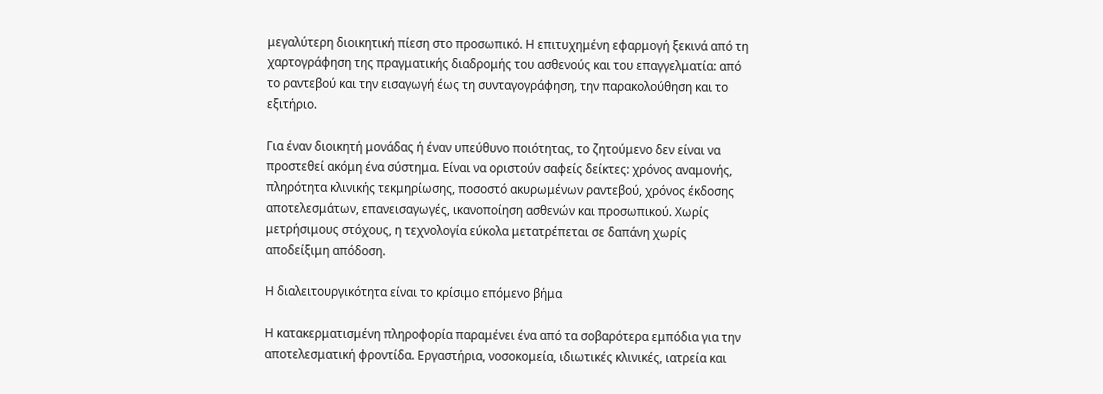μεγαλύτερη διοικητική πίεση στο προσωπικό. Η επιτυχημένη εφαρμογή ξεκινά από τη χαρτογράφηση της πραγματικής διαδρομής του ασθενούς και του επαγγελματία: από το ραντεβού και την εισαγωγή έως τη συνταγογράφηση, την παρακολούθηση και το εξιτήριο.

Για έναν διοικητή μονάδας ή έναν υπεύθυνο ποιότητας, το ζητούμενο δεν είναι να προστεθεί ακόμη ένα σύστημα. Είναι να οριστούν σαφείς δείκτες: χρόνος αναμονής, πληρότητα κλινικής τεκμηρίωσης, ποσοστό ακυρωμένων ραντεβού, χρόνος έκδοσης αποτελεσμάτων, επανεισαγωγές, ικανοποίηση ασθενών και προσωπικού. Χωρίς μετρήσιμους στόχους, η τεχνολογία εύκολα μετατρέπεται σε δαπάνη χωρίς αποδείξιμη απόδοση.

Η διαλειτουργικότητα είναι το κρίσιμο επόμενο βήμα

Η κατακερματισμένη πληροφορία παραμένει ένα από τα σοβαρότερα εμπόδια για την αποτελεσματική φροντίδα. Εργαστήρια, νοσοκομεία, ιδιωτικές κλινικές, ιατρεία και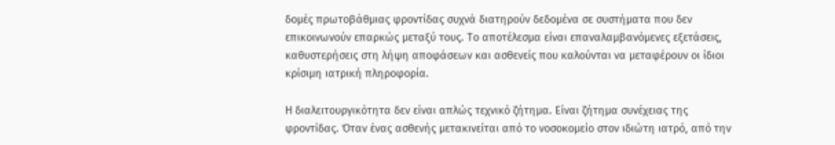δομές πρωτοβάθμιας φροντίδας συχνά διατηρούν δεδομένα σε συστήματα που δεν επικοινωνούν επαρκώς μεταξύ τους. Το αποτέλεσμα είναι επαναλαμβανόμενες εξετάσεις, καθυστερήσεις στη λήψη αποφάσεων και ασθενείς που καλούνται να μεταφέρουν οι ίδιοι κρίσιμη ιατρική πληροφορία.

Η διαλειτουργικότητα δεν είναι απλώς τεχνικό ζήτημα. Είναι ζήτημα συνέχειας της φροντίδας. Όταν ένας ασθενής μετακινείται από το νοσοκομείο στον ιδιώτη ιατρό, από την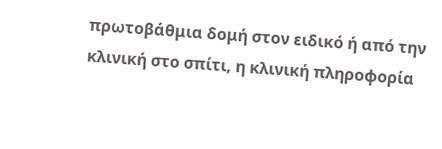πρωτοβάθμια δομή στον ειδικό ή από την κλινική στο σπίτι, η κλινική πληροφορία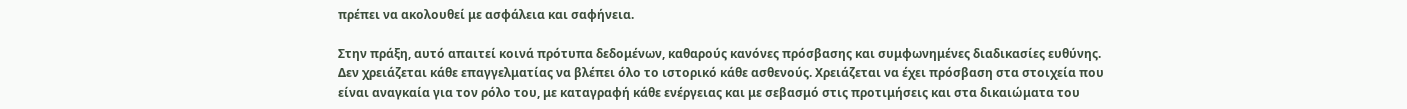πρέπει να ακολουθεί με ασφάλεια και σαφήνεια.

Στην πράξη, αυτό απαιτεί κοινά πρότυπα δεδομένων, καθαρούς κανόνες πρόσβασης και συμφωνημένες διαδικασίες ευθύνης. Δεν χρειάζεται κάθε επαγγελματίας να βλέπει όλο το ιστορικό κάθε ασθενούς. Χρειάζεται να έχει πρόσβαση στα στοιχεία που είναι αναγκαία για τον ρόλο του, με καταγραφή κάθε ενέργειας και με σεβασμό στις προτιμήσεις και στα δικαιώματα του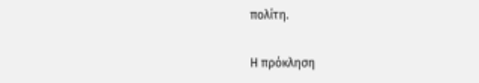πολίτη.

Η πρόκληση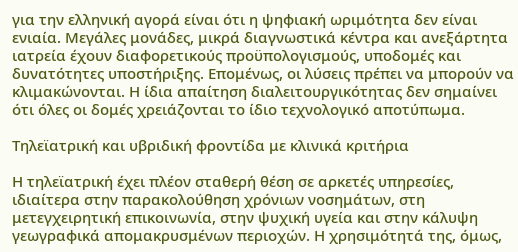για την ελληνική αγορά είναι ότι η ψηφιακή ωριμότητα δεν είναι ενιαία. Μεγάλες μονάδες, μικρά διαγνωστικά κέντρα και ανεξάρτητα ιατρεία έχουν διαφορετικούς προϋπολογισμούς, υποδομές και δυνατότητες υποστήριξης. Επομένως, οι λύσεις πρέπει να μπορούν να κλιμακώνονται. Η ίδια απαίτηση διαλειτουργικότητας δεν σημαίνει ότι όλες οι δομές χρειάζονται το ίδιο τεχνολογικό αποτύπωμα.

Τηλεϊατρική και υβριδική φροντίδα με κλινικά κριτήρια

Η τηλεϊατρική έχει πλέον σταθερή θέση σε αρκετές υπηρεσίες, ιδιαίτερα στην παρακολούθηση χρόνιων νοσημάτων, στη μετεγχειρητική επικοινωνία, στην ψυχική υγεία και στην κάλυψη γεωγραφικά απομακρυσμένων περιοχών. Η χρησιμότητά της, όμως,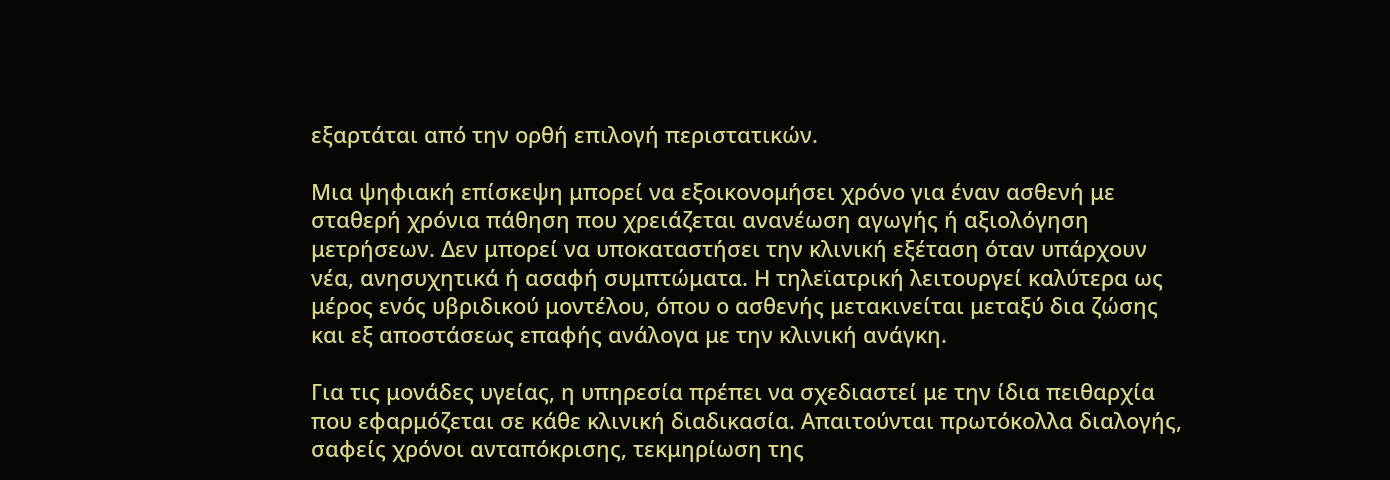εξαρτάται από την ορθή επιλογή περιστατικών.

Μια ψηφιακή επίσκεψη μπορεί να εξοικονομήσει χρόνο για έναν ασθενή με σταθερή χρόνια πάθηση που χρειάζεται ανανέωση αγωγής ή αξιολόγηση μετρήσεων. Δεν μπορεί να υποκαταστήσει την κλινική εξέταση όταν υπάρχουν νέα, ανησυχητικά ή ασαφή συμπτώματα. Η τηλεϊατρική λειτουργεί καλύτερα ως μέρος ενός υβριδικού μοντέλου, όπου ο ασθενής μετακινείται μεταξύ δια ζώσης και εξ αποστάσεως επαφής ανάλογα με την κλινική ανάγκη.

Για τις μονάδες υγείας, η υπηρεσία πρέπει να σχεδιαστεί με την ίδια πειθαρχία που εφαρμόζεται σε κάθε κλινική διαδικασία. Απαιτούνται πρωτόκολλα διαλογής, σαφείς χρόνοι ανταπόκρισης, τεκμηρίωση της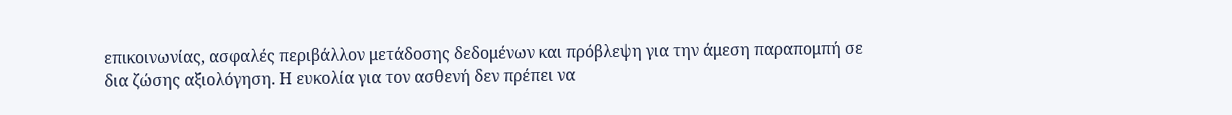επικοινωνίας, ασφαλές περιβάλλον μετάδοσης δεδομένων και πρόβλεψη για την άμεση παραπομπή σε δια ζώσης αξιολόγηση. Η ευκολία για τον ασθενή δεν πρέπει να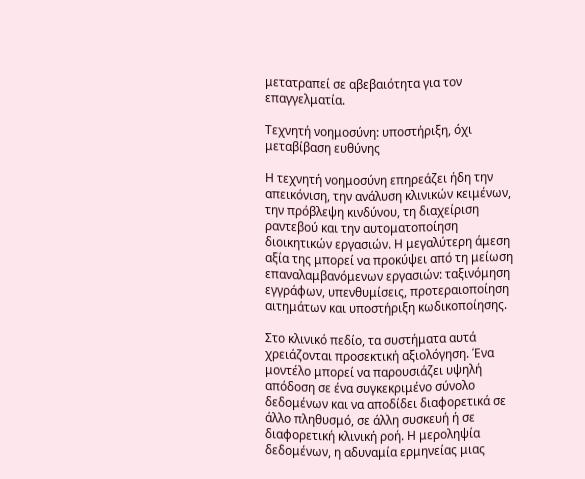μετατραπεί σε αβεβαιότητα για τον επαγγελματία.

Τεχνητή νοημοσύνη: υποστήριξη, όχι μεταβίβαση ευθύνης

Η τεχνητή νοημοσύνη επηρεάζει ήδη την απεικόνιση, την ανάλυση κλινικών κειμένων, την πρόβλεψη κινδύνου, τη διαχείριση ραντεβού και την αυτοματοποίηση διοικητικών εργασιών. Η μεγαλύτερη άμεση αξία της μπορεί να προκύψει από τη μείωση επαναλαμβανόμενων εργασιών: ταξινόμηση εγγράφων, υπενθυμίσεις, προτεραιοποίηση αιτημάτων και υποστήριξη κωδικοποίησης.

Στο κλινικό πεδίο, τα συστήματα αυτά χρειάζονται προσεκτική αξιολόγηση. Ένα μοντέλο μπορεί να παρουσιάζει υψηλή απόδοση σε ένα συγκεκριμένο σύνολο δεδομένων και να αποδίδει διαφορετικά σε άλλο πληθυσμό, σε άλλη συσκευή ή σε διαφορετική κλινική ροή. Η μεροληψία δεδομένων, η αδυναμία ερμηνείας μιας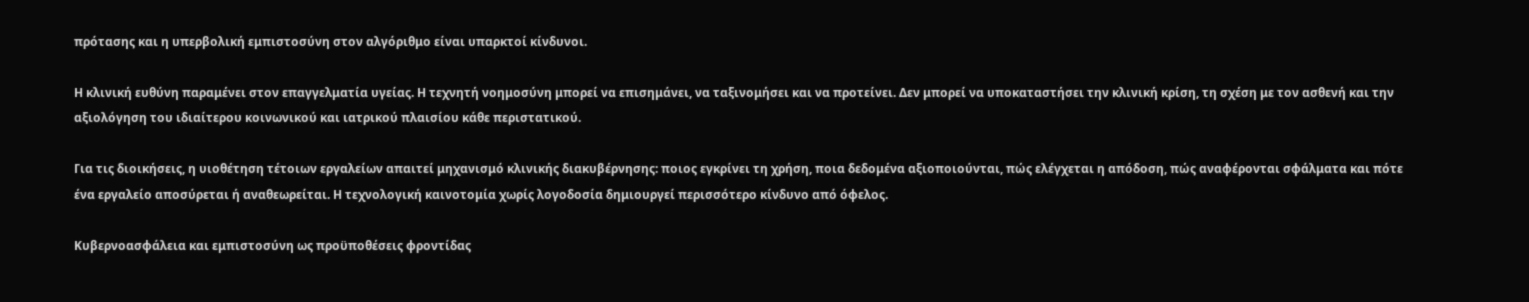πρότασης και η υπερβολική εμπιστοσύνη στον αλγόριθμο είναι υπαρκτοί κίνδυνοι.

Η κλινική ευθύνη παραμένει στον επαγγελματία υγείας. Η τεχνητή νοημοσύνη μπορεί να επισημάνει, να ταξινομήσει και να προτείνει. Δεν μπορεί να υποκαταστήσει την κλινική κρίση, τη σχέση με τον ασθενή και την αξιολόγηση του ιδιαίτερου κοινωνικού και ιατρικού πλαισίου κάθε περιστατικού.

Για τις διοικήσεις, η υιοθέτηση τέτοιων εργαλείων απαιτεί μηχανισμό κλινικής διακυβέρνησης: ποιος εγκρίνει τη χρήση, ποια δεδομένα αξιοποιούνται, πώς ελέγχεται η απόδοση, πώς αναφέρονται σφάλματα και πότε ένα εργαλείο αποσύρεται ή αναθεωρείται. Η τεχνολογική καινοτομία χωρίς λογοδοσία δημιουργεί περισσότερο κίνδυνο από όφελος.

Κυβερνοασφάλεια και εμπιστοσύνη ως προϋποθέσεις φροντίδας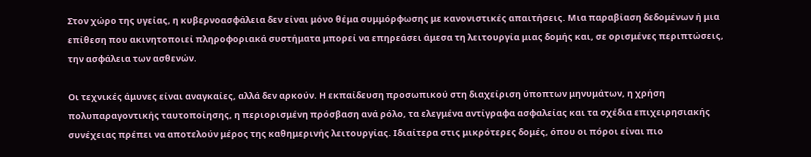Στον χώρο της υγείας, η κυβερνοασφάλεια δεν είναι μόνο θέμα συμμόρφωσης με κανονιστικές απαιτήσεις. Μια παραβίαση δεδομένων ή μια επίθεση που ακινητοποιεί πληροφοριακά συστήματα μπορεί να επηρεάσει άμεσα τη λειτουργία μιας δομής και, σε ορισμένες περιπτώσεις, την ασφάλεια των ασθενών.

Οι τεχνικές άμυνες είναι αναγκαίες, αλλά δεν αρκούν. Η εκπαίδευση προσωπικού στη διαχείριση ύποπτων μηνυμάτων, η χρήση πολυπαραγοντικής ταυτοποίησης, η περιορισμένη πρόσβαση ανά ρόλο, τα ελεγμένα αντίγραφα ασφαλείας και τα σχέδια επιχειρησιακής συνέχειας πρέπει να αποτελούν μέρος της καθημερινής λειτουργίας. Ιδιαίτερα στις μικρότερες δομές, όπου οι πόροι είναι πιο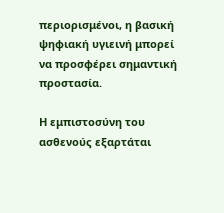περιορισμένοι, η βασική ψηφιακή υγιεινή μπορεί να προσφέρει σημαντική προστασία.

Η εμπιστοσύνη του ασθενούς εξαρτάται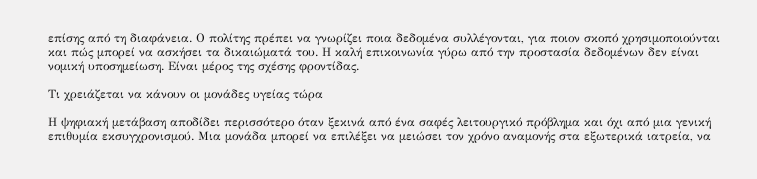επίσης από τη διαφάνεια. Ο πολίτης πρέπει να γνωρίζει ποια δεδομένα συλλέγονται, για ποιον σκοπό χρησιμοποιούνται και πώς μπορεί να ασκήσει τα δικαιώματά του. Η καλή επικοινωνία γύρω από την προστασία δεδομένων δεν είναι νομική υποσημείωση. Είναι μέρος της σχέσης φροντίδας.

Τι χρειάζεται να κάνουν οι μονάδες υγείας τώρα

Η ψηφιακή μετάβαση αποδίδει περισσότερο όταν ξεκινά από ένα σαφές λειτουργικό πρόβλημα και όχι από μια γενική επιθυμία εκσυγχρονισμού. Μια μονάδα μπορεί να επιλέξει να μειώσει τον χρόνο αναμονής στα εξωτερικά ιατρεία, να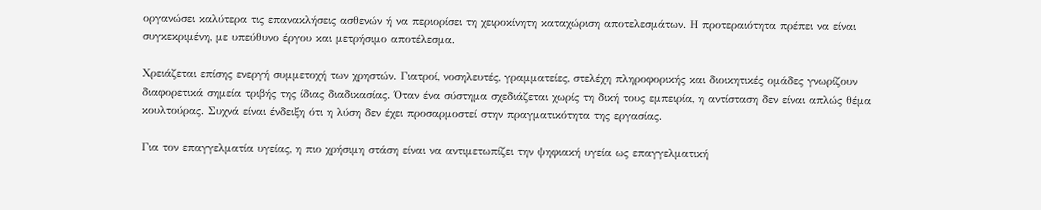οργανώσει καλύτερα τις επανακλήσεις ασθενών ή να περιορίσει τη χειροκίνητη καταχώριση αποτελεσμάτων. Η προτεραιότητα πρέπει να είναι συγκεκριμένη, με υπεύθυνο έργου και μετρήσιμο αποτέλεσμα.

Χρειάζεται επίσης ενεργή συμμετοχή των χρηστών. Γιατροί, νοσηλευτές, γραμματείες, στελέχη πληροφορικής και διοικητικές ομάδες γνωρίζουν διαφορετικά σημεία τριβής της ίδιας διαδικασίας. Όταν ένα σύστημα σχεδιάζεται χωρίς τη δική τους εμπειρία, η αντίσταση δεν είναι απλώς θέμα κουλτούρας. Συχνά είναι ένδειξη ότι η λύση δεν έχει προσαρμοστεί στην πραγματικότητα της εργασίας.

Για τον επαγγελματία υγείας, η πιο χρήσιμη στάση είναι να αντιμετωπίζει την ψηφιακή υγεία ως επαγγελματική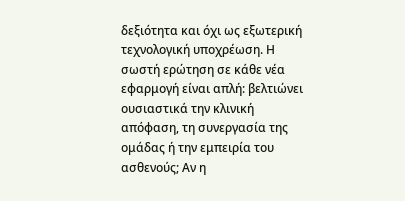δεξιότητα και όχι ως εξωτερική τεχνολογική υποχρέωση. Η σωστή ερώτηση σε κάθε νέα εφαρμογή είναι απλή: βελτιώνει ουσιαστικά την κλινική απόφαση, τη συνεργασία της ομάδας ή την εμπειρία του ασθενούς; Αν η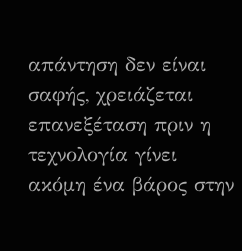απάντηση δεν είναι σαφής, χρειάζεται επανεξέταση πριν η τεχνολογία γίνει ακόμη ένα βάρος στην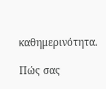καθημερινότητα.

Πώς σας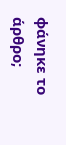φάνηκε το άρθρο;